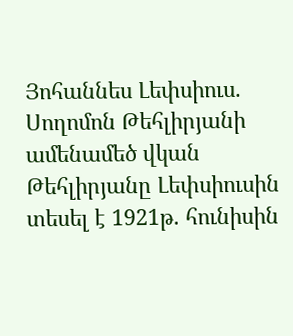Յոհաննես Լեփսիուս. Սողոմոն Թեհլիրյանի ամենամեծ վկան
Թեհլիրյանը Լեփսիուսին տեսել է 1921թ. հունիսին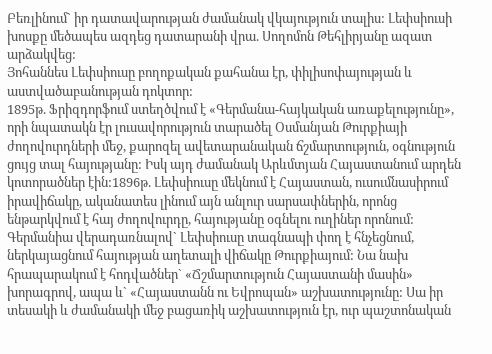Բեռլինում` իր դատավարության ժամանակ վկայություն տալիս: Լեփսիուսի խոսքը մեծապես ազդեց դատարանի վրա. Սողոմոն Թեհլիրյանը ազատ արձակվեց:
Յոհաննես Լեփսիուսը բողոքական քահանա էր, փիլիսոփայության և աստվածաբանության դոկտոր:
1895թ. Ֆրիզդորֆում ստեղծվում է «Գերմանա-հայկական առաքելությունը», որի նպատակն էր լուսավորություն տարածել Օսմանյան Թուրքիայի ժողովուրդների մեջ, քարոզել ավետարանական ճշմարտություն, օգնություն ցույց տալ հայությանը: Իսկ այդ ժամանակ Արևմտյան Հայաստանում արդեն կոտորածներ էին:1896թ. Լեփսիուսը մեկնում է Հայաստան, ուսումնասիրում իրավիճակը, ականատես լինում այն անլուր սարսափներին, որոնց ենթարկվում է հայ ժողովուրդը, հայությանը օգնելու ուղիներ որոնում:
Գերմանիա վերադառնալով` Լեփսիուսը տագնապի փող է հնչեցնում, ներկայացնում հայության աղետալի վիճակը Թուրքիայում: Նա նախ հրապարակում է հոդվածներ` «Ճշմարտություն Հայաստանի մասին» խորագրով, ապա և` «Հայաստանն ու Եվրոպան» աշխատությունը: Սա իր տեսակի և ժամանակի մեջ բացառիկ աշխատություն էր, ուր պաշտոնական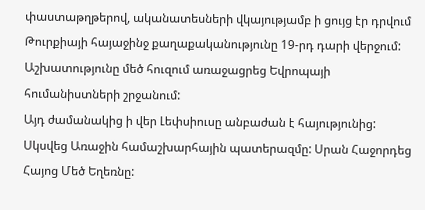փաստաթղթերով, ականատեսների վկայությամբ ի ցույց էր դրվում Թուրքիայի հայաջինջ քաղաքականությունը 19-րդ դարի վերջում: Աշխատությունը մեծ հուզում առաջացրեց Եվրոպայի հումանիստների շրջանում:
Այդ ժամանակից ի վեր Լեփսիուսը անբաժան է հայությունից:
Սկսվեց Առաջին համաշխարհային պատերազմը: Սրան Հաջորդեց Հայոց Մեծ Եղեռնը: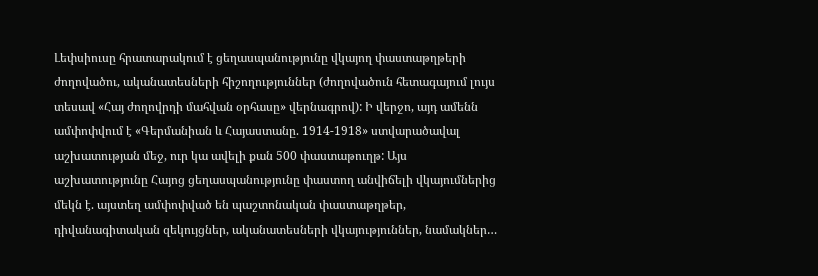Լեփսիուսը հրատարակում է ցեղասպանությունը վկայող փաստաթղթերի ժողովածու, ականատեսների հիշողություններ (ժողովածուն հետագայում լույս տեսավ «Հայ ժողովրդի մահվան օրհասը» վերնագրով): Ի վերջո, այդ ամենն ամփոփվում է «Գերմանիան և Հայաստանը. 1914-1918» ստվարածավալ աշխատության մեջ, ուր կա ավելի քան 500 փաստաթուղթ: Այս աշխատությունը Հայոց ցեղասպանությունը փաստող անվիճելի վկայումներից մեկն է. այստեղ ամփոփված են պաշտոնական փաստաթղթեր, դիվանագիտական զեկույցներ, ականատեսների վկայություններ, նամակներ…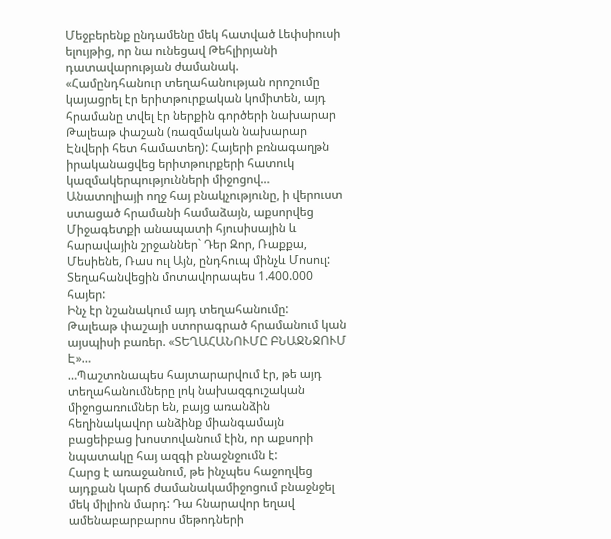Մեջբերենք ընդամենը մեկ հատված Լեփսիուսի ելույթից, որ նա ունեցավ Թեհլիրյանի դատավարության ժամանակ.
«Համընդհանուր տեղահանության որոշումը կայացրել էր երիտթուրքական կոմիտեն, այդ հրամանը տվել էր ներքին գործերի նախարար Թալեաթ փաշան (ռազմական նախարար Էնվերի հետ համատեղ): Հայերի բռնագաղթն իրականացվեց երիտթուրքերի հատուկ կազմակերպությունների միջոցով…
Անատոլիայի ողջ հայ բնակչությունը, ի վերուստ ստացած հրամանի համաձայն, աքսորվեց Միջագետքի անապատի հյուսիսային և հարավային շրջաններ` Դեր Զոր, Ռաքքա, Մեսիենե, Ռաս ուլ Այն, ընդհուպ մինչև Մոսուլ: Տեղահանվեցին մոտավորապես 1.400.000 հայեր:
Ինչ էր նշանակում այդ տեղահանումը:
Թալեաթ փաշայի ստորագրած հրամանում կան այսպիսի բառեր. «ՏԵՂԱՀԱՆՈՒՄԸ ԲՆԱՋՆՋՈՒՄ Է»…
…Պաշտոնապես հայտարարվում էր, թե այդ տեղահանումները լոկ նախազգուշական միջոցառումներ են, բայց առանձին հեղինակավոր անձինք միանգամայն բացեիբաց խոստովանում էին, որ աքսորի նպատակը հայ ազգի բնաջնջումն է:
Հարց է առաջանում, թե ինչպես հաջողվեց այդքան կարճ ժամանակամիջոցում բնաջնջել մեկ միլիոն մարդ: Դա հնարավոր եղավ ամենաբարբարոս մեթոդների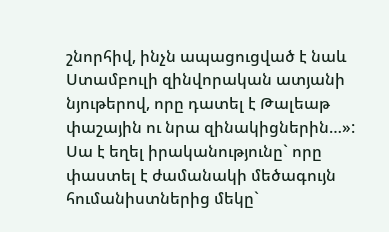շնորհիվ, ինչն ապացուցված է նաև Ստամբուլի զինվորական ատյանի նյութերով, որը դատել է Թալեաթ փաշային ու նրա զինակիցներին…»:
Սա է եղել իրականությունը` որը փաստել է ժամանակի մեծագույն հումանիստներից մեկը`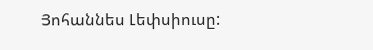Յոհաննես Լեփսիուսը: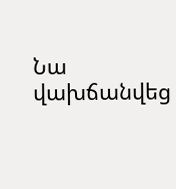Նա վախճանվեց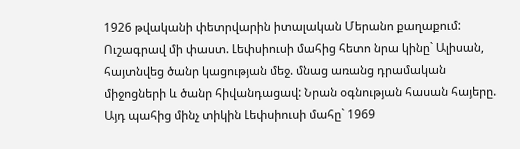1926 թվականի փետրվարին իտալական Մերանո քաղաքում: Ուշագրավ մի փաստ. Լեփսիուսի մահից հետո նրա կինը` Ալիսան, հայտնվեց ծանր կացության մեջ. մնաց առանց դրամական միջոցների և ծանր հիվանդացավ: Նրան օգնության հասան հայերը. Այդ պահից մինչ տիկին Լեփսիուսի մահը` 1969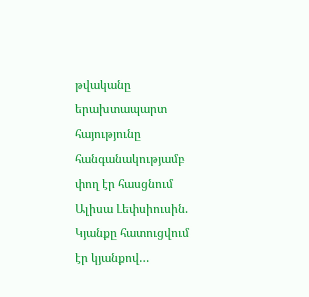թվականը երախտապարտ հայությունը հանգանակությամբ փող էր հասցնում Ալիսա Լեփսիուսին. Կյանքը հատուցվում էր կյանքով…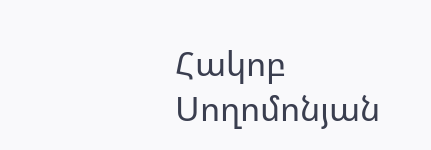Հակոբ Սողոմոնյան